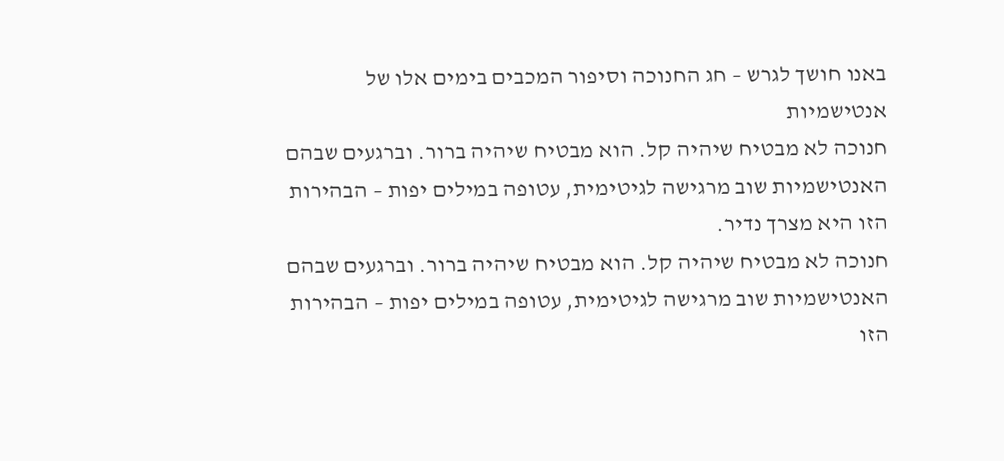באנו חושך לגרש – חג החנוכה וסיפור המכבים בימים אלו של אנטישמיות
חנוכה לא מבטיח שיהיה קל. הוא מבטיח שיהיה ברור. וברגעים שבהם האנטישמיות שוב מרגישה לגיטימית, עטופה במילים יפות – הבהירות הזו היא מצרך נדיר.
חנוכה לא מבטיח שיהיה קל. הוא מבטיח שיהיה ברור. וברגעים שבהם האנטישמיות שוב מרגישה לגיטימית, עטופה במילים יפות – הבהירות הזו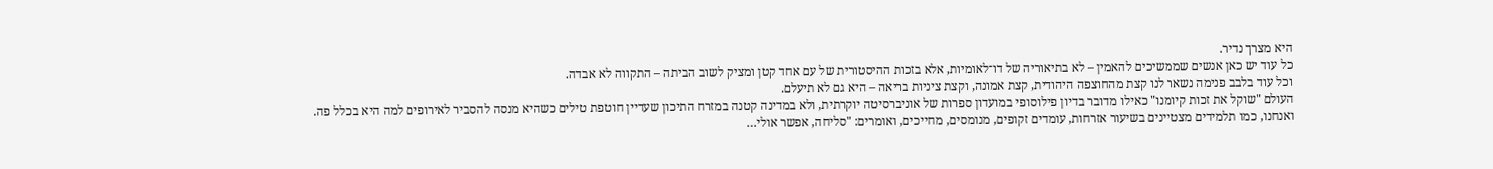היא מצרך נדיר.
כל עוד יש כאן אנשים שממשיכים להאמין – לא בתיאוריה של דו־לאומיות, אלא בזכות ההיסטורית של עם אחד קטן ומציק לשוב הביתה – התקווה לא אבדה.
וכל עוד בלבב פנימה נשאר לנו קצת מהחוצפה היהודית, קצת אמונה, וקצת ציניות בריאה – היא גם לא תיעלם.
העולם "שוקל את זכות קיומנו" כאילו מדובר בדיון פילוסופי במועדון ספרות של אוניברסיטה יוקרתית, ולא במדינה קטנה במזרח התיכון שעדיין חוטפת טילים כשהיא מנסה להסביר לאירופים למה היא בכלל פה.
ואנחנו, כמו תלמידים מצטיינים בשיעור אזרחות, עומדים זקופים, מנומסים, מחייכים, ואומרים: "סליחה, אפשר אולי…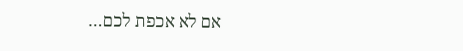אם לא אכפת לכם…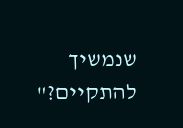שנמשיך להתקיים?"